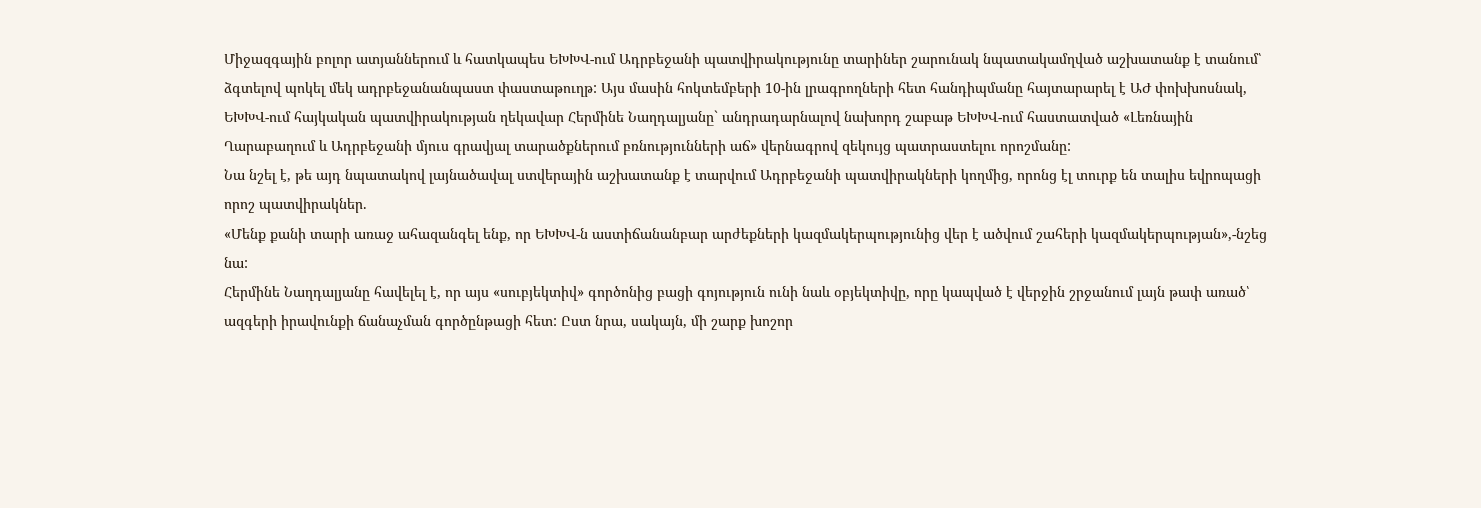Միջազգային բոլոր ատյաններում և հատկապես ԵԽԽՎ-ում Ադրբեջանի պատվիրակությունը տարիներ շարունակ նպատակամղված աշխատանք է տանում՝ ձգտելով պոկել մեկ ադրբեջանանպաստ փաստաթուղթ: Այս մասին հոկտեմբերի 10-ին լրագրողների հետ հանդիպմանը հայտարարել է ԱԺ փոխխոսնակ, ԵԽԽՎ-ում հայկական պատվիրակության ղեկավար Հերմինե Նաղդալյանը` անդրադարնալով նախորդ շաբաթ ԵԽԽՎ-ում հաստատված «Լեռնային Ղարաբաղում և Ադրբեջանի մյուս գրավյալ տարածքներում բռնությունների աճ» վերնագրով զեկույց պատրաստելու որոշմանը:
Նա նշել է, թե այդ նպատակով լայնածավալ ստվերային աշխատանք է տարվում Ադրբեջանի պատվիրակների կողմից, որոնց էլ տուրք են տալիս եվրոպացի որոշ պատվիրակներ.
«Մենք քանի տարի առաջ ահազանգել ենք, որ ԵԽԽՎ-ն աստիճանանբար արժեքների կազմակերպությունից վեր է ածվում շահերի կազմակերպության»,-նշեց նա:
Հերմինե Նաղդալյանը հավելել է, որ այս «սուբյեկտիվ» գործոնից բացի գոյություն ունի նաև օբյեկտիվը, որը կապված է վերջին շրջանում լայն թափ առած՝ ազգերի իրավունքի ճանաչման գործընթացի հետ: Ըստ նրա, սակայն, մի շարք խոշոր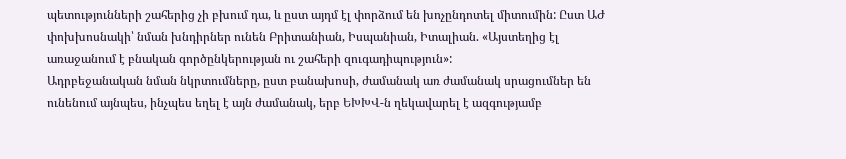պետությունների շահերից չի բխում դա, և ըստ այդմ էլ փորձում են խոչընդոտել միտումին: Ըստ ԱԺ փոխխոսնակի՝ նման խնդիրներ ունեն Բրիտանիան, Իսպանիան, Իտալիան. «Այստեղից էլ առաջանում է բնական գործընկերության ու շահերի զուգադիպություն»:
Ադրբեջանական նման նկրտումները, ըստ բանախոսի, ժամանակ առ ժամանակ սրացումներ են ունենում այնպես, ինչպես եղել է այն ժամանակ, երբ ԵԽԽՎ-ն ղեկավարել է ազգությամբ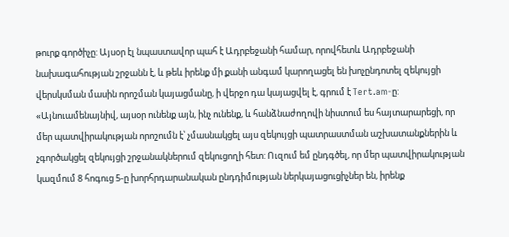թուրք գործիչը: Այսօր էլ նպաստավոր պահ է Ադրբեջանի համար, որովհետև Ադրբեջանի նախագահության շրջանն է, և թեև իրենք մի քանի անգամ կարողացել են խոչընդոտել զեկույցի վերսկսման մասին որոշման կայացմանը, ի վերջո դա կայացվել է, գրում է Tert.am-ը:
«Այնուամենայնիվ, այսօր ունենք այն, ինչ ունենք, և հանձնաժողովի նիստում ես հայտարարեցի, որ մեր պատվիրակության որոշումն է՝ չմասնակցել այս զեկույցի պատրաստման աշխատանքներին և չգործակցել զեկույցի շրջանակներում զեկուցողի հետ: Ուզում եմ ընդգծել, որ մեր պատվիրակության կազմում 8 հոգուց 5-ը խորհրդարանական ընդդիմության ներկայացուցիչներ են, իրենք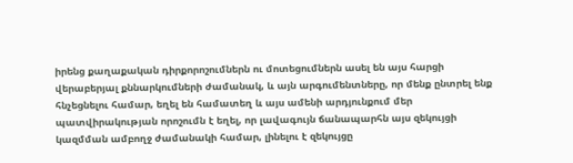իրենց քաղաքական դիրքորոշումներն ու մոտեցումներն ասել են այս հարցի վերաբերյալ քննարկումների ժամանակ, և այն արգումենտները, որ մենք ընտրել ենք հնչեցնելու համար, եղել են համատեղ և այս ամենի արդյունքում մեր պատվիրակության որոշումն է եղել, որ լավագույն ճանապարհն այս զեկույցի կազմման ամբողջ ժամանակի համար, լինելու է զեկույցը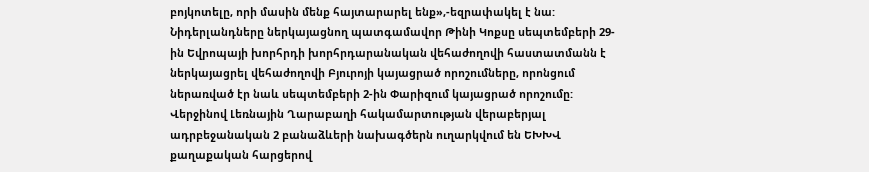բոյկոտելը, որի մասին մենք հայտարարել ենք»,-եզրափակել է նա:
Նիդերլանդները ներկայացնող պատգամավոր Թինի Կոքսը սեպտեմբերի 29-ին Եվրոպայի խորհրդի խորհրդարանական վեհաժողովի հաստատմանն է ներկայացրել վեհաժողովի Բյուրոյի կայացրած որոշումները, որոնցում ներառված էր նաև սեպտեմբերի 2-ին Փարիզում կայացրած որոշումը: Վերջինով Լեռնային Ղարաբաղի հակամարտության վերաբերյալ ադրբեջանական 2 բանաձևերի նախագծերն ուղարկվում են ԵԽԽՎ քաղաքական հարցերով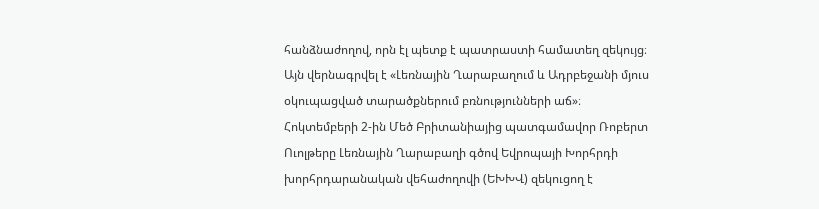հանձնաժողով, որն էլ պետք է պատրաստի համատեղ զեկույց։ Այն վերնագրվել է «Լեռնային Ղարաբաղում և Ադրբեջանի մյուս օկուպացված տարածքներում բռնությունների աճ»։
Հոկտեմբերի 2-ին Մեծ Բրիտանիայից պատգամավոր Ռոբերտ Ուոլթերը Լեռնային Ղարաբաղի գծով Եվրոպայի Խորհրդի խորհրդարանական վեհաժողովի (ԵԽԽՎ) զեկուցող է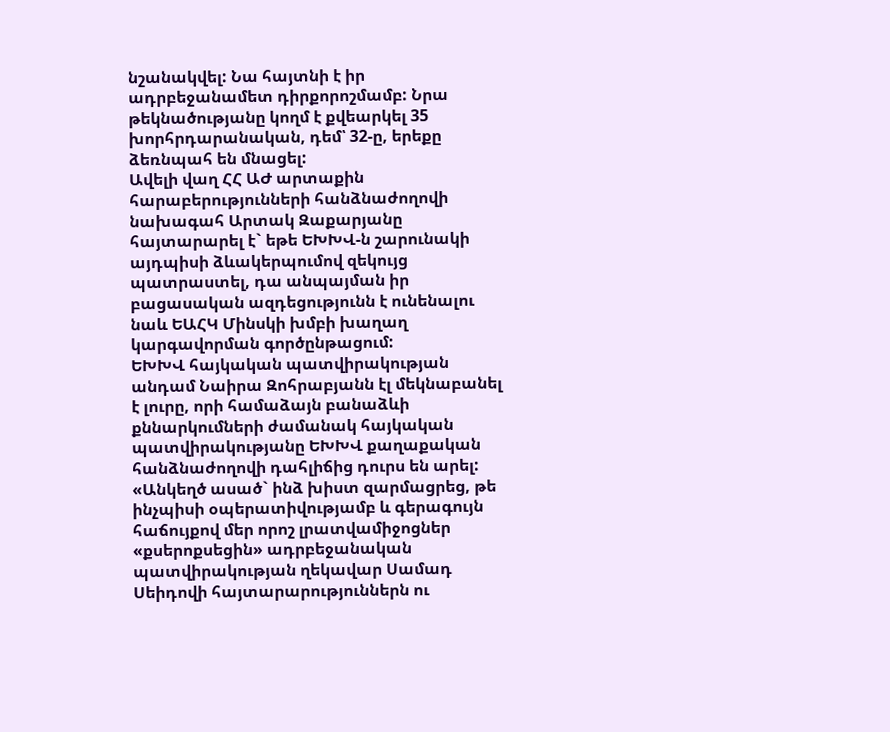նշանակվել: Նա հայտնի է իր ադրբեջանամետ դիրքորոշմամբ: Նրա թեկնածությանը կողմ է քվեարկել 35 խորհրդարանական, դեմ՝ 32-ը, երեքը ձեռնպահ են մնացել:
Ավելի վաղ ՀՀ ԱԺ արտաքին հարաբերությունների հանձնաժողովի նախագահ Արտակ Զաքարյանը հայտարարել է` եթե ԵԽԽՎ-ն շարունակի այդպիսի ձևակերպումով զեկույց պատրաստել, դա անպայման իր բացասական ազդեցությունն է ունենալու նաև ԵԱՀԿ Մինսկի խմբի խաղաղ կարգավորման գործընթացում:
ԵԽԽՎ հայկական պատվիրակության անդամ Նաիրա Զոհրաբյանն էլ մեկնաբանել է լուրը, որի համաձայն բանաձևի քննարկումների ժամանակ հայկական պատվիրակությանը ԵԽԽՎ քաղաքական հանձնաժողովի դահլիճից դուրս են արել:
«Անկեղծ ասած` ինձ խիստ զարմացրեց, թե ինչպիսի օպերատիվությամբ և գերագույն հաճույքով մեր որոշ լրատվամիջոցներ «քսերոքսեցին» ադրբեջանական պատվիրակության ղեկավար Սամադ Սեիդովի հայտարարություններն ու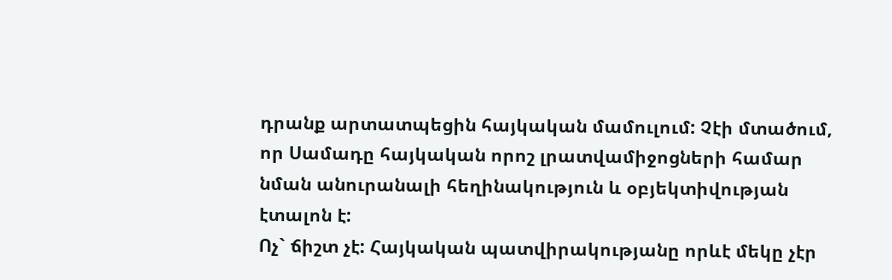դրանք արտատպեցին հայկական մամուլում: Չէի մտածում, որ Սամադը հայկական որոշ լրատվամիջոցների համար նման անուրանալի հեղինակություն և օբյեկտիվության էտալոն է:
Ոչ` ճիշտ չէ: Հայկական պատվիրակությանը որևէ մեկը չէր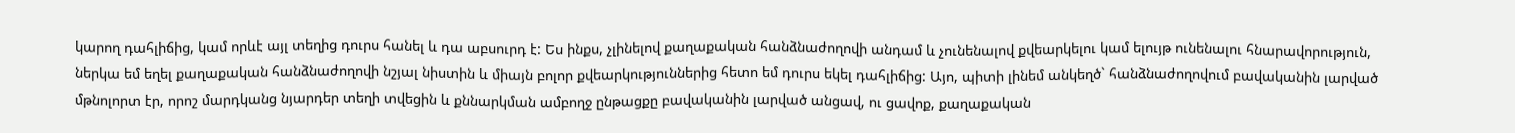կարող դահլիճից, կամ որևէ այլ տեղից դուրս հանել և դա աբսուրդ է: Ես ինքս, չլինելով քաղաքական հանձնաժողովի անդամ և չունենալով քվեարկելու կամ ելույթ ունենալու հնարավորություն, ներկա եմ եղել քաղաքական հանձնաժողովի նշյալ նիստին և միայն բոլոր քվեարկություններից հետո եմ դուրս եկել դահլիճից: Այո, պիտի լինեմ անկեղծ` հանձնաժողովում բավականին լարված մթնոլորտ էր, որոշ մարդկանց նյարդեր տեղի տվեցին և քննարկման ամբողջ ընթացքը բավականին լարված անցավ, ու ցավոք, քաղաքական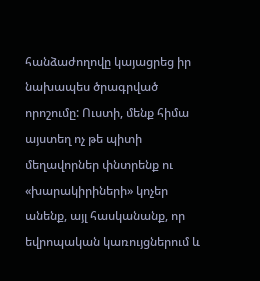հանձաժողովը կայացրեց իր նախապես ծրագրված որոշումը: Ուստի, մենք հիմա այստեղ ոչ թե պիտի մեղավորներ փնտրենք ու «խարակիրիների» կոչեր անենք, այլ հասկանանք, որ եվրոպական կառույցներում և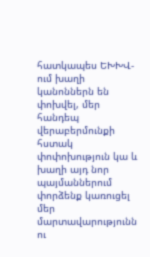հատկապես ԵԽԽՎ-ում խաղի կանոններն են փոխվել, մեր հանդեպ վերաբերմունքի հստակ փոփոխություն կա և խաղի այդ նոր պայմաններում փորձենք կառուցել մեր մարտավարությունն ու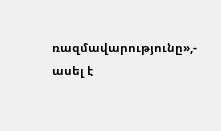ռազմավարությունը»,- ասել է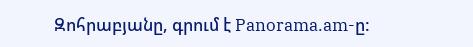Զոհրաբյանը, գրում է Panorama.am-ը: